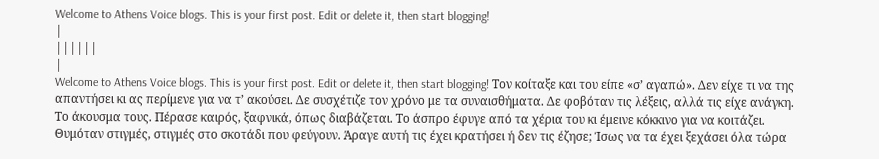Welcome to Athens Voice blogs. This is your first post. Edit or delete it, then start blogging!
|
||||||
|
Welcome to Athens Voice blogs. This is your first post. Edit or delete it, then start blogging! Τον κοίταξε και του είπε «σ’ αγαπώ». Δεν είχε τι να της απαντήσει κι ας περίμενε για να τ’ ακούσει. Δε συσχέτιζε τον χρόνο με τα συναισθήματα. Δε φοβόταν τις λέξεις, αλλά τις είχε ανάγκη. Το άκουσμα τους. Πέρασε καιρός, ξαφνικά, όπως διαβάζεται. Το άσπρο έφυγε από τα χέρια του κι έμεινε κόκκινο για να κοιτάζει. Θυμόταν στιγμές, στιγμές στο σκοτάδι που φεύγουν. Άραγε αυτή τις έχει κρατήσει ή δεν τις έζησε; Ίσως να τα έχει ξεχάσει όλα τώρα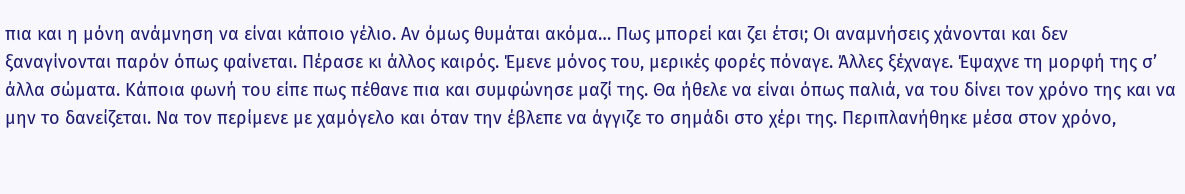πια και η μόνη ανάμνηση να είναι κάποιο γέλιο. Αν όμως θυμάται ακόμα… Πως μπορεί και ζει έτσι; Οι αναμνήσεις χάνονται και δεν ξαναγίνονται παρόν όπως φαίνεται. Πέρασε κι άλλος καιρός. Έμενε μόνος του, μερικές φορές πόναγε. Άλλες ξέχναγε. Έψαχνε τη μορφή της σ’ άλλα σώματα. Κάποια φωνή του είπε πως πέθανε πια και συμφώνησε μαζί της. Θα ήθελε να είναι όπως παλιά, να του δίνει τον χρόνο της και να μην το δανείζεται. Να τον περίμενε με χαμόγελο και όταν την έβλεπε να άγγιζε το σημάδι στο χέρι της. Περιπλανήθηκε μέσα στον χρόνο,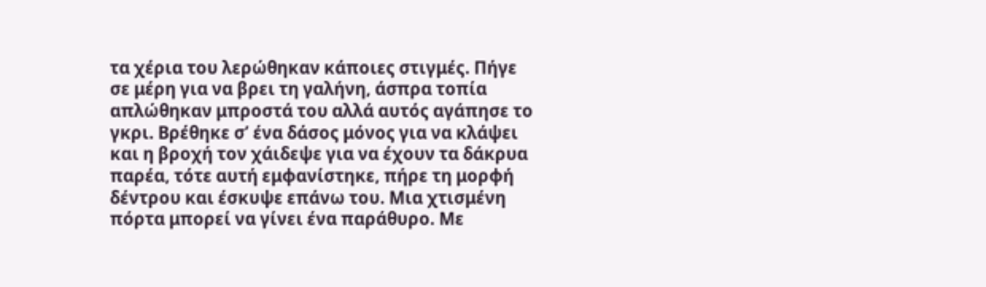τα χέρια του λερώθηκαν κάποιες στιγμές. Πήγε σε μέρη για να βρει τη γαλήνη, άσπρα τοπία απλώθηκαν μπροστά του αλλά αυτός αγάπησε το γκρι. Βρέθηκε σ’ ένα δάσος μόνος για να κλάψει και η βροχή τον χάιδεψε για να έχουν τα δάκρυα παρέα, τότε αυτή εμφανίστηκε, πήρε τη μορφή δέντρου και έσκυψε επάνω του. Μια χτισμένη πόρτα μπορεί να γίνει ένα παράθυρο. Με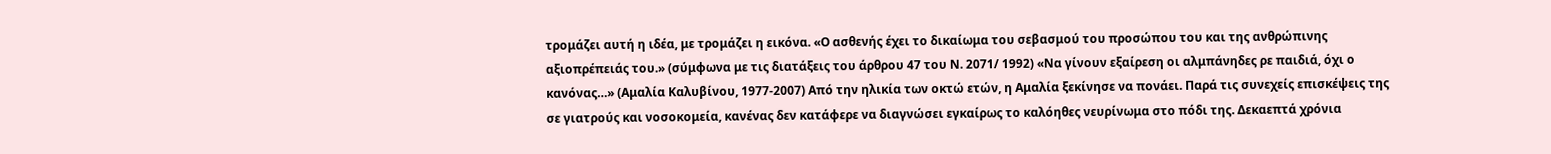τρομάζει αυτή η ιδέα, με τρομάζει η εικόνα. «Ο ασθενής έχει το δικαίωμα του σεβασμού του προσώπου του και της ανθρώπινης αξιοπρέπειάς του.» (σύμφωνα με τις διατάξεις του άρθρου 47 του Ν. 2071/ 1992) «Να γίνουν εξαίρεση οι αλμπάνηδες ρε παιδιά, όχι ο κανόνας…» (Αμαλία Καλυβίνου, 1977-2007) Από την ηλικία των οκτώ ετών, η Αμαλία ξεκίνησε να πονάει. Παρά τις συνεχείς επισκέψεις της σε γιατρούς και νοσοκομεία, κανένας δεν κατάφερε να διαγνώσει εγκαίρως το καλόηθες νευρίνωμα στο πόδι της. Δεκαεπτά χρόνια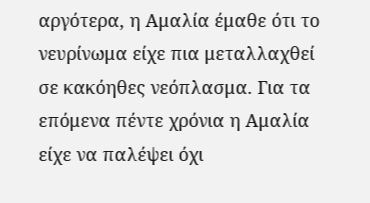αργότερα, η Αμαλία έμαθε ότι το νευρίνωμα είχε πια μεταλλαχθεί σε κακόηθες νεόπλασμα. Για τα επόμενα πέντε χρόνια η Αμαλία είχε να παλέψει όχι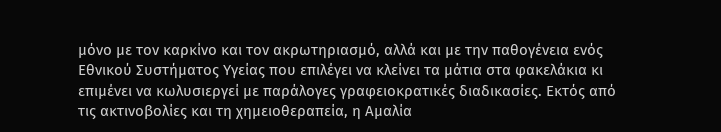μόνο με τον καρκίνο και τον ακρωτηριασμό, αλλά και με την παθογένεια ενός Εθνικού Συστήματος Υγείας που επιλέγει να κλείνει τα μάτια στα φακελάκια κι επιμένει να κωλυσιεργεί με παράλογες γραφειοκρατικές διαδικασίες. Εκτός από τις ακτινοβολίες και τη χημειοθεραπεία, η Αμαλία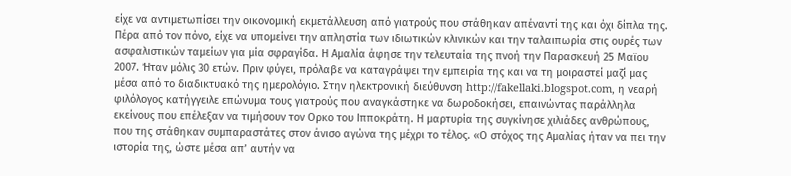είχε να αντιμετωπίσει την οικονομική εκμετάλλευση από γιατρούς που στάθηκαν απέναντί της και όχι δίπλα της. Πέρα από τον πόνο, είχε να υπομείνει την απληστία των ιδιωτικών κλινικών και την ταλαιπωρία στις ουρές των ασφαλιστικών ταμείων για μία σφραγίδα. Η Αμαλία άφησε την τελευταία της πνοή την Παρασκευή 25 Μαϊου 2007. Ήταν μόλις 30 ετών. Πριν φύγει, πρόλαβε να καταγράψει την εμπειρία της και να τη μοιραστεί μαζί μας μέσα από το διαδικτυακό της ημερολόγιο. Στην ηλεκτρονική διεύθυνση http://fakellaki.blogspot.com, η νεαρή φιλόλογος κατήγγειλε επώνυμα τους γιατρούς που αναγκάστηκε να δωροδοκήσει, επαινώντας παράλληλα εκείνους που επέλεξαν να τιμήσουν τον Ορκο του Ιπποκράτη. Η μαρτυρία της συγκίνησε χιλιάδες ανθρώπους, που της στάθηκαν συμπαραστάτες στον άνισο αγώνα της μέχρι το τέλος. «Ο στόχος της Αμαλίας ήταν να πει την ιστορία της, ώστε μέσα απ’ αυτήν να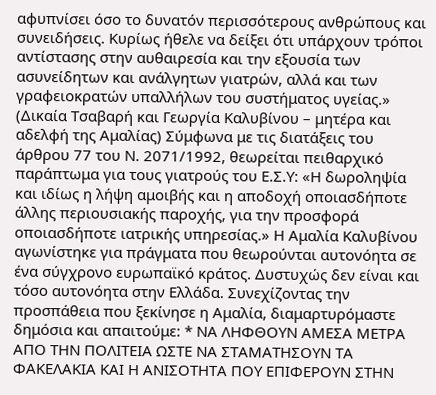αφυπνίσει όσο το δυνατόν περισσότερους ανθρώπους και συνειδήσεις. Κυρίως ήθελε να δείξει ότι υπάρχουν τρόποι αντίστασης στην αυθαιρεσία και την εξουσία των ασυνείδητων και ανάλγητων γιατρών, αλλά και των γραφειοκρατών υπαλλήλων του συστήματος υγείας.» (Δικαία Τσαβαρή και Γεωργία Καλυβίνου – μητέρα και αδελφή της Αμαλίας) Σύμφωνα με τις διατάξεις του άρθρου 77 του Ν. 2071/1992, θεωρείται πειθαρχικό παράπτωμα για τους γιατρούς του Ε.Σ.Υ: «Η δωροληψία και ιδίως η λήψη αμοιβής και η αποδοχή οποιασδήποτε άλλης περιουσιακής παροχής, για την προσφορά οποιασδήποτε ιατρικής υπηρεσίας.» Η Αμαλία Καλυβίνου αγωνίστηκε για πράγματα που θεωρούνται αυτονόητα σε ένα σύγχρονο ευρωπαϊκό κράτος. Δυστυχώς δεν είναι και τόσο αυτονόητα στην Ελλάδα. Συνεχίζοντας την προσπάθεια που ξεκίνησε η Αμαλία, διαμαρτυρόμαστε δημόσια και απαιτούμε: * ΝΑ ΛΗΦΘΟΥΝ ΑΜΕΣΑ ΜΕΤΡΑ ΑΠΟ ΤΗΝ ΠΟΛΙΤΕΙΑ ΩΣΤΕ ΝΑ ΣΤΑΜΑΤΗΣΟΥΝ ΤΑ ΦΑΚΕΛΑΚΙΑ ΚΑΙ Η ΑΝΙΣΟΤΗΤΑ ΠΟΥ ΕΠΙΦΕΡΟΥΝ ΣΤΗΝ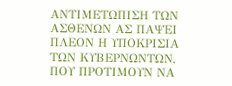ΑΝΤΙΜΕΤΩΠΙΣΗ ΤΩΝ ΑΣΘΕΝΩΝ ΑΣ ΠΑΨΕΙ ΠΛΕΟΝ Η ΥΠΟΚΡΙΣΙΑ ΤΩΝ ΚΥΒΕΡΝΩΝΤΩΝ, ΠΟΥ ΠΡΟΤΙΜΟΥΝ ΝΑ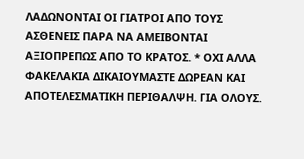ΛΑΔΩΝΟΝΤΑΙ ΟΙ ΓΙΑΤΡΟΙ ΑΠΟ ΤΟΥΣ ΑΣΘΕΝΕΙΣ ΠΑΡΑ ΝΑ ΑΜΕΙΒΟΝΤΑΙ ΑΞΙΟΠΡΕΠΩΣ ΑΠΟ ΤΟ ΚΡΑΤΟΣ. * ΟΧΙ ΑΛΛΑ ΦΑΚΕΛΑΚΙΑ ΔΙΚΑΙΟΥΜΑΣΤΕ ΔΩΡΕΑΝ ΚΑΙ ΑΠΟΤΕΛΕΣΜΑΤΙΚΗ ΠΕΡΙΘΑΛΨΗ. ΓΙΑ ΟΛΟΥΣ.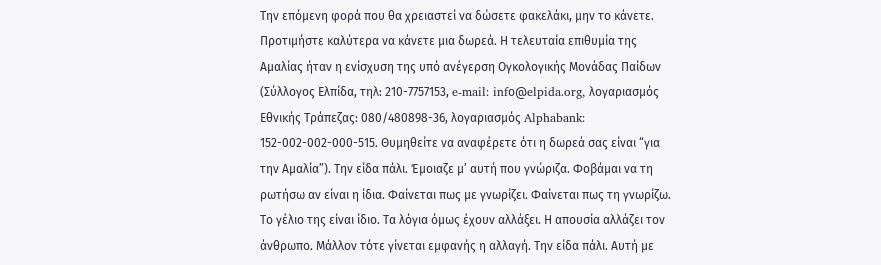Την επόμενη φορά που θα χρειαστεί να δώσετε φακελάκι, μην το κάνετε. Προτιμήστε καλύτερα να κάνετε μια δωρεά. Η τελευταία επιθυμία της Αμαλίας ήταν η ενίσχυση της υπό ανέγερση Ογκολογικής Μονάδας Παίδων (Σύλλογος Ελπίδα, τηλ: 210-7757153, e-mail: infο@elpida.org, λογαριασμός Εθνικής Τράπεζας: 080/480898-36, λογαριασμός Alphabank: 152-002-002-000-515. Θυμηθείτε να αναφέρετε ότι η δωρεά σας είναι “για την Αμαλία”). Την είδα πάλι. Έμοιαζε μ’ αυτή που γνώριζα. Φοβάμαι να τη ρωτήσω αν είναι η ίδια. Φαίνεται πως με γνωρίζει. Φαίνεται πως τη γνωρίζω. Το γέλιο της είναι ίδιο. Τα λόγια όμως έχουν αλλάξει. Η απουσία αλλάζει τον άνθρωπο. Μάλλον τότε γίνεται εμφανής η αλλαγή. Την είδα πάλι. Αυτή με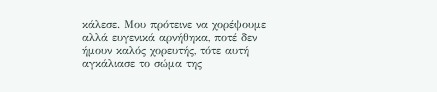κάλεσε. Μου πρότεινε να χορέψουμε αλλά ευγενικά αρνήθηκα, ποτέ δεν ήμουν καλός χορευτής, τότε αυτή αγκάλιασε το σώμα της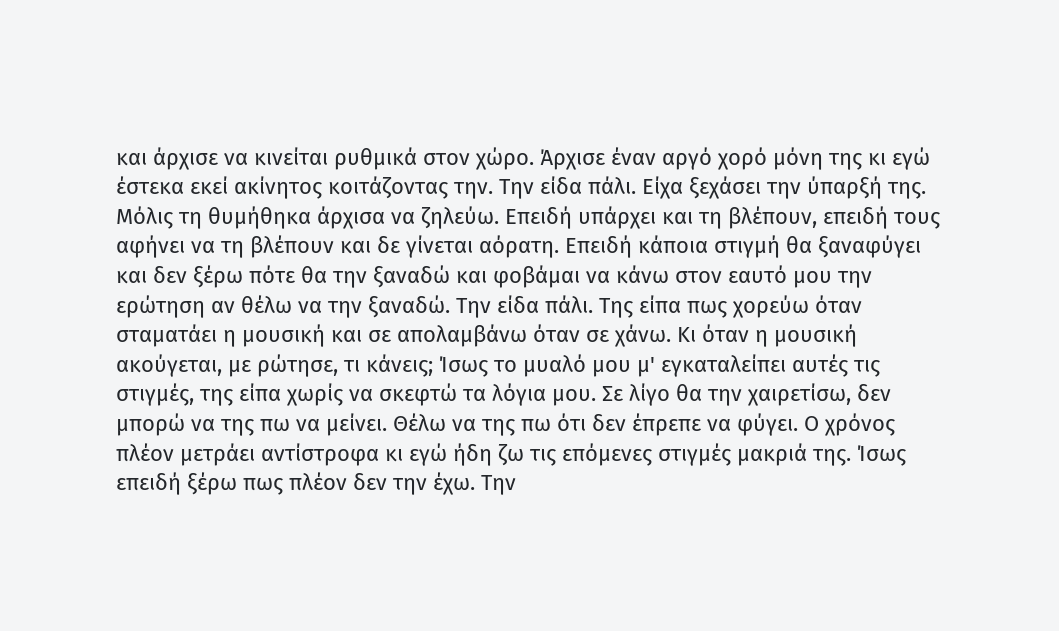και άρχισε να κινείται ρυθμικά στον χώρο. Άρχισε έναν αργό χορό μόνη της κι εγώ έστεκα εκεί ακίνητος κοιτάζοντας την. Την είδα πάλι. Είχα ξεχάσει την ύπαρξή της. Μόλις τη θυμήθηκα άρχισα να ζηλεύω. Επειδή υπάρχει και τη βλέπουν, επειδή τους αφήνει να τη βλέπουν και δε γίνεται αόρατη. Επειδή κάποια στιγμή θα ξαναφύγει και δεν ξέρω πότε θα την ξαναδώ και φοβάμαι να κάνω στον εαυτό μου την ερώτηση αν θέλω να την ξαναδώ. Την είδα πάλι. Της είπα πως χορεύω όταν σταματάει η μουσική και σε απολαμβάνω όταν σε χάνω. Κι όταν η μουσική ακούγεται, με ρώτησε, τι κάνεις; Ίσως το μυαλό μου μ' εγκαταλείπει αυτές τις στιγμές, της είπα χωρίς να σκεφτώ τα λόγια μου. Σε λίγο θα την χαιρετίσω, δεν μπορώ να της πω να μείνει. Θέλω να της πω ότι δεν έπρεπε να φύγει. Ο χρόνος πλέον μετράει αντίστροφα κι εγώ ήδη ζω τις επόμενες στιγμές μακριά της. Ίσως επειδή ξέρω πως πλέον δεν την έχω. Την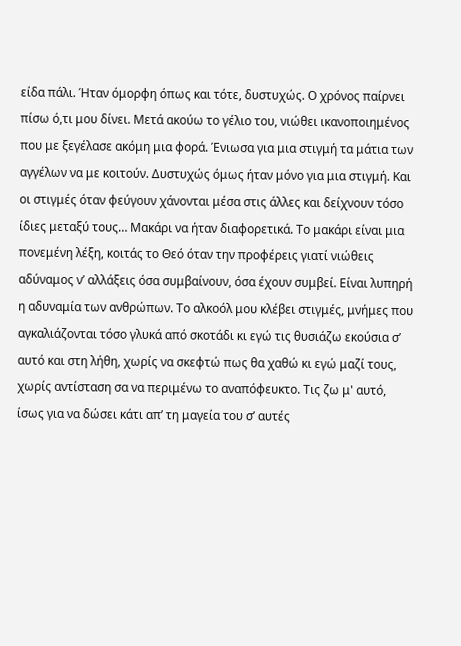είδα πάλι. Ήταν όμορφη όπως και τότε, δυστυχώς. Ο χρόνος παίρνει πίσω ό,τι μου δίνει. Μετά ακούω το γέλιο του, νιώθει ικανοποιημένος που με ξεγέλασε ακόμη μια φορά. Ένιωσα για μια στιγμή τα μάτια των αγγέλων να με κοιτούν. Δυστυχώς όμως ήταν μόνο για μια στιγμή. Και οι στιγμές όταν φεύγουν χάνονται μέσα στις άλλες και δείχνουν τόσο ίδιες μεταξύ τους… Μακάρι να ήταν διαφορετικά. Το μακάρι είναι μια πονεμένη λέξη, κοιτάς το Θεό όταν την προφέρεις γιατί νιώθεις αδύναμος ν’ αλλάξεις όσα συμβαίνουν, όσα έχουν συμβεί. Είναι λυπηρή η αδυναμία των ανθρώπων. Το αλκοόλ μου κλέβει στιγμές, μνήμες που αγκαλιάζονται τόσο γλυκά από σκοτάδι κι εγώ τις θυσιάζω εκούσια σ’ αυτό και στη λήθη, χωρίς να σκεφτώ πως θα χαθώ κι εγώ μαζί τους, χωρίς αντίσταση σα να περιμένω το αναπόφευκτο. Τις ζω μ' αυτό, ίσως για να δώσει κάτι απ’ τη μαγεία του σ’ αυτές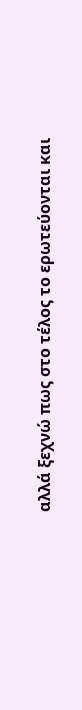αλλά ξεχνώ πως στο τέλος το ερωτεύονται και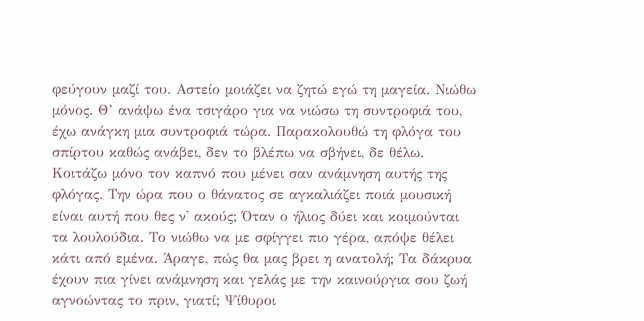φεύγουν μαζί του. Αστείο μοιάζει να ζητώ εγώ τη μαγεία. Νιώθω μόνος. Θ’ ανάψω ένα τσιγάρο για να νιώσω τη συντροφιά του, έχω ανάγκη μια συντροφιά τώρα. Παρακολουθώ τη φλόγα του σπίρτου καθώς ανάβει, δεν το βλέπω να σβήνει, δε θέλω. Κοιτάζω μόνο τον καπνό που μένει σαν ανάμνηση αυτής της φλόγας. Την ώρα που ο θάνατος σε αγκαλιάζει ποιά μουσική είναι αυτή που θες ν' ακούς; Όταν ο ήλιος δύει και κοιμούνται τα λουλούδια. Το νιώθω να με σφίγγει πιο γέρα, απόψε θέλει κάτι από εμένα. Άραγε, πώς θα μας βρει η ανατολή; Τα δάκρυα έχουν πια γίνει ανάμνηση και γελάς με την καινούργια σου ζωή αγνοώντας το πριν, γιατί; Ψίθυροι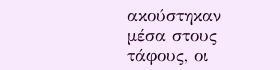ακούστηκαν μέσα στους τάφους, οι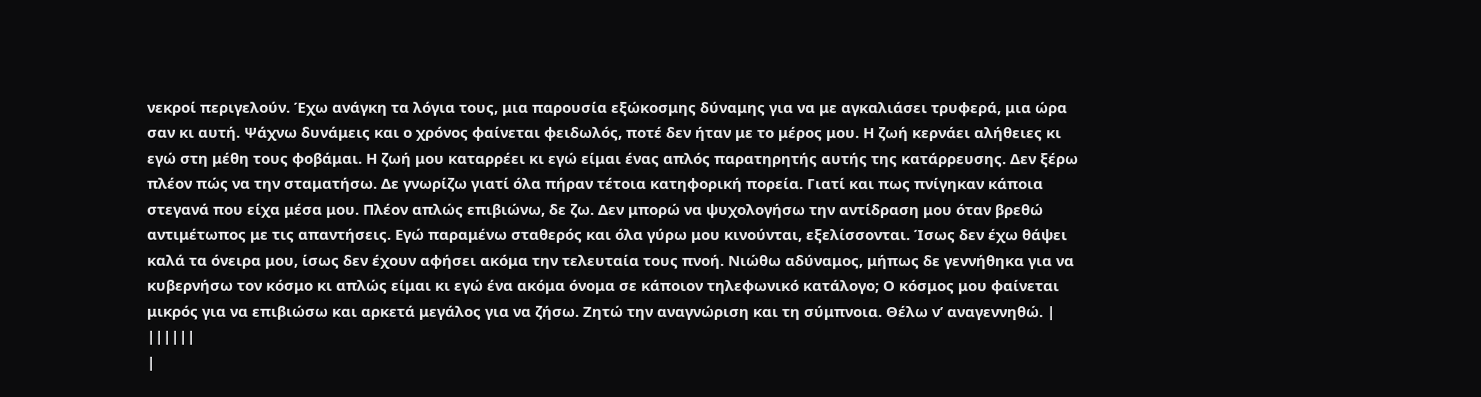νεκροί περιγελούν. Έχω ανάγκη τα λόγια τους, μια παρουσία εξώκοσμης δύναμης για να με αγκαλιάσει τρυφερά, μια ώρα σαν κι αυτή. Ψάχνω δυνάμεις και ο χρόνος φαίνεται φειδωλός, ποτέ δεν ήταν με το μέρος μου. Η ζωή κερνάει αλήθειες κι εγώ στη μέθη τους φοβάμαι. Η ζωή μου καταρρέει κι εγώ είμαι ένας απλός παρατηρητής αυτής της κατάρρευσης. Δεν ξέρω πλέον πώς να την σταματήσω. Δε γνωρίζω γιατί όλα πήραν τέτοια κατηφορική πορεία. Γιατί και πως πνίγηκαν κάποια στεγανά που είχα μέσα μου. Πλέον απλώς επιβιώνω, δε ζω. Δεν μπορώ να ψυχολογήσω την αντίδραση μου όταν βρεθώ αντιμέτωπος με τις απαντήσεις. Εγώ παραμένω σταθερός και όλα γύρω μου κινούνται, εξελίσσονται. Ίσως δεν έχω θάψει καλά τα όνειρα μου, ίσως δεν έχουν αφήσει ακόμα την τελευταία τους πνοή. Νιώθω αδύναμος, μήπως δε γεννήθηκα για να κυβερνήσω τον κόσμο κι απλώς είμαι κι εγώ ένα ακόμα όνομα σε κάποιον τηλεφωνικό κατάλογο; Ο κόσμος μου φαίνεται μικρός για να επιβιώσω και αρκετά μεγάλος για να ζήσω. Ζητώ την αναγνώριση και τη σύμπνοια. Θέλω ν’ αναγεννηθώ. |
||||||
|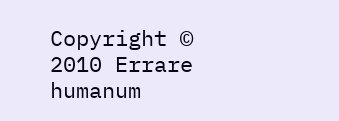Copyright © 2010 Errare humanum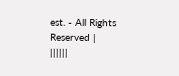est. - All Rights Reserved |
||||||